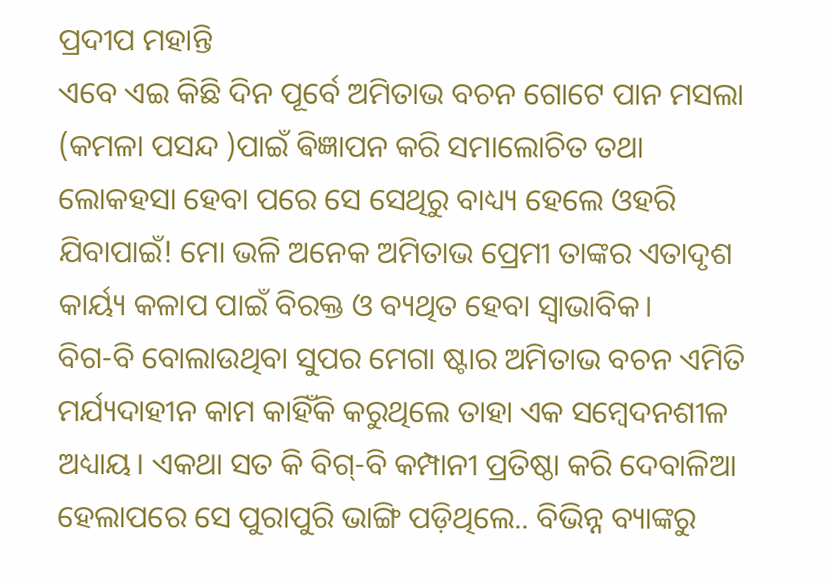ପ୍ରଦୀପ ମହାନ୍ତି
ଏବେ ଏଇ କିଛି ଦିନ ପୂର୍ବେ ଅମିତାଭ ବଚନ ଗୋଟେ ପାନ ମସଲା (କମଳା ପସନ୍ଦ )ପାଇଁ ଵିଜ୍ଞାପନ କରି ସମାଲୋଚିତ ତଥା ଲୋକହସା ହେବା ପରେ ସେ ସେଥିରୁ ବାଧ୍ୟ୍ୟ ହେଲେ ଓହରି ଯିବାପାଇଁ! ମୋ ଭଳି ଅନେକ ଅମିତାଭ ପ୍ରେମୀ ତାଙ୍କର ଏତାଦୃଶ କାର୍ୟ୍ୟ କଳାପ ପାଇଁ ବିରକ୍ତ ଓ ବ୍ୟଥିତ ହେବା ସ୍ୱାଭାବିକ।
ବିଗ-ବି ବୋଲାଉଥିବା ସୁପର ମେଗା ଷ୍ଟାର ଅମିତାଭ ବଚନ ଏମିତି ମର୍ଯ୍ୟଦାହୀନ କାମ କାହିଁକି କରୁଥିଲେ ତାହା ଏକ ସମ୍ବେଦନଶୀଳ ଅଧ୍ୟାୟ। ଏକଥା ସତ କି ବିଗ୍-ବି କମ୍ପାନୀ ପ୍ରତିଷ୍ଠା କରି ଦେବାଳିଆ ହେଲାପରେ ସେ ପୁରାପୁରି ଭାଙ୍ଗି ପଡ଼ିଥିଲେ.. ବିଭିନ୍ନ ବ୍ୟାଙ୍କରୁ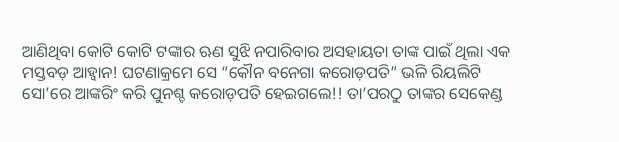ଆଣିଥିବା କୋଟି କୋଟି ଟଙ୍କାର ଋଣ ସୁଝି ନପାରିବାର ଅସହାୟତା ତାଙ୍କ ପାଇଁ ଥିଲା ଏକ ମସ୍ତବଡ଼ ଆହ୍ୱାନ! ଘଟଣାକ୍ରମେ ସେ “କୌନ ବନେଗା କରୋଡ଼ପତି” ଭଳି ରିୟଲିଟି ସୋ’ରେ ଆଙ୍କରିଂ କରି ପୁନଶ୍ଚ କରୋଡ଼ପତି ହେଇଗଲେ!! ତା’ପରଠୁ ତାଙ୍କର ସେକେଣ୍ଡ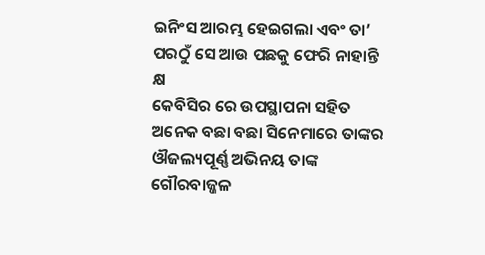ଇନିଂସ ଆରମ୍ଭ ହେଇଗଲା ଏବଂ ତା’ ପରଠୁଁ ସେ ଆଉ ପଛକୁ ଫେରି ନାହାନ୍ତି କ୍ଷ
କେବିସିର ରେ ଉପସ୍ଥାପନା ସହିତ ଅନେକ ବଛା ବଛା ସିନେମାରେ ତାଙ୍କର ଔଜଲ୍ୟପୂର୍ଣ୍ଣ ଅଭିନୟ ତାଙ୍କ ଗୌରବାଜ୍ଜଳ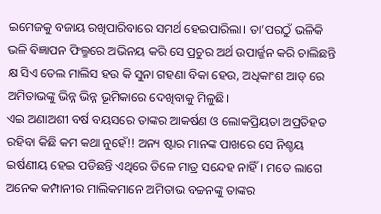ଇମେଜକୁ ବଜାୟ ରଖିପାରିବାରେ ସମର୍ଥ ହେଇପାରିଲା। ତା’ପରଠୁଁ ଭଳିକି ଭଳି ଵିଜ୍ଞାପନ ଫିଲ୍ମରେ ଅଭିନୟ କରି ସେ ପ୍ରଚୁର ଅର୍ଥ ଉପାର୍ଜ୍ଜନ କରି ଚାଲିଛନ୍ତି କ୍ଷ ସିଏ ତେଲ ମାଲିସ ହଉ କି ସୁନା ଗହଣା ବିକା ହେଉ, ଅଧିକାଂଶ ଆଡ୍ ରେ ଅମିତାଭଙ୍କୁ ଭିନ୍ନ ଭିନ୍ନ ଭୂମିକାରେ ଦେଖିବାକୁ ମିଳୁଛି।
ଏଇ ଅଣାଅଶୀ ବର୍ଷ ବୟସରେ ତାଙ୍କର ଆକର୍ଷଣ ଓ ଲୋକପ୍ରିୟତା ଅପ୍ରତିହତ ରହିବା କିଛି କମ କଥା ନୁହେଁ!! ଅନ୍ୟ ଷ୍ଟାର ମାନଙ୍କ ପାଖରେ ସେ ନିଶ୍ଚୟ ଇର୍ଷଣୀୟ ହେଇ ପଡିଛନ୍ତି ଏଥିରେ ତିଳେ ମାତ୍ର ସନ୍ଦେହ ନାହିଁ। ମତେ ଲାଗେ ଅନେକ କମ୍ପାନୀର ମାଲିକମାନେ ଅମିତାଭ ବଚ୍ଚନଙ୍କୁ ତାଙ୍କର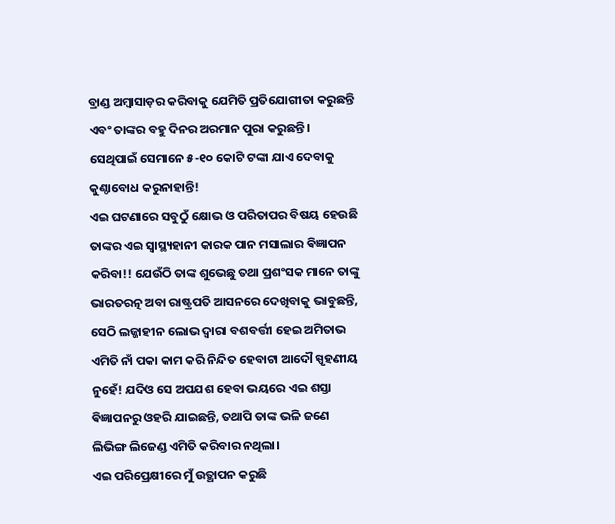ବ୍ରାଣ୍ଡ ଅମ୍ବାସାଡ଼ର କରିବାକୁ ଯେମିତି ପ୍ରତିଯୋଗୀତା କରୁଛନ୍ତି ଏବଂ ତାଙ୍କର ବହୁ ଦିନର ଅରମାନ ପୁରା କରୁଛନ୍ତି। ସେଥିପାଇଁ ସେମାନେ ୫-୧୦ କୋଟି ଟଙ୍କା ଯାଏ ଦେବାକୁ କୁଣ୍ଠାବୋଧ କରୁନାହାନ୍ତି!
ଏଇ ଘଟଣାରେ ସବୁଠୁଁ କ୍ଷୋଭ ଓ ପରିତାପର ବିଷୟ ହେଉଛି ତାଙ୍କର ଏଇ ସ୍ୱାସ୍ଥ୍ୟହାନୀ କାରକ ପାନ ମସାଲାର ଵିଜ୍ଞାପନ କରିବା!! ଯେଉଁଠି ତାଙ୍କ ଶୁଭେଛୁ ତଥା ପ୍ରଶଂସକ ମାନେ ତାଙ୍କୁ ଭାରତରତ୍ନ ଅବା ରାଷ୍ଟ୍ରପତି ଆସନରେ ଦେଖିବାକୁ ଭାବୁଛନ୍ତି, ସେଠି ଲଜ୍ଜାହୀନ ଲୋଭ ଦ୍ୱାରା ବଶବର୍ତ୍ତୀ ହେଇ ଅମିତାଭ ଏମିତି ନାଁ ପକା କାମ କରି ନିନ୍ଦିତ ହେବାଟା ଆଦୌ ସ୍ପୃହଣୀୟ ନୁହେଁ! ଯଦିଓ ସେ ଅପଯଶ ହେବା ଭୟରେ ଏଇ ଶସ୍ତା ଵିଜ୍ଞାପନରୁ ଓହରି ଯାଇଛନ୍ତି, ତଥାପି ତାଙ୍କ ଭଳି ଜଣେ ଲିଭିଙ୍ଗ ଲିଜେଣ୍ଡ ଏମିତି କରିବାର ନଥିଲା।
ଏଇ ପରିପ୍ରେକ୍ଷୀରେ ମୁଁ ଉତ୍ଥାପନ କରୁଛି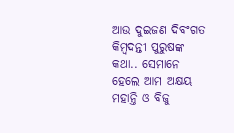ଆଉ ଦୁଇଜଣ ଦିବଂଗତ କିମ୍ବଦନ୍ତୀ ପୁରୁଷଙ୍କ କଥା.. ସେମାନେ ହେଲେ ଆମ ଅକ୍ଷୟ ମହାନ୍ତି ଓ ବିଜୁ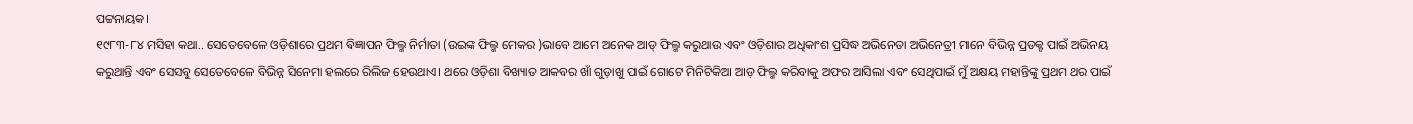ପଟ୍ଟନାୟକ।
୧୯୮୩-୮୪ ମସିହା କଥା.. ସେତେବେଳେ ଓଡ଼ିଶାରେ ପ୍ରଥମ ଵିଜ୍ଞାପନ ଫିଲ୍ମ ନିର୍ମାତା (ଉଇଙ୍କ ଫିଲ୍ମ ମେକର )ଭାବେ ଆମେ ଅନେକ ଆଡ୍ ଫିଲ୍ମ କରୁଥାଉ ଏବଂ ଓଡ଼ିଶାର ଅଧିକାଂଶ ପ୍ରସିଦ୍ଧ ଅଭିନେତା ଅଭିନେତ୍ରୀ ମାନେ ବିଭିନ୍ନ ପ୍ରଡକ୍ଟ ପାଇଁ ଅଭିନୟ କରୁଥାନ୍ତି ଏବଂ ସେସବୁ ସେତେବେଳେ ବିଭିନ୍ନ ସିନେମା ହଲରେ ରିଲିଜ ହେଉଥାଏ। ଥରେ ଓଡ଼ିଶା ବିଖ୍ୟାତ ଆକବର ଖାଁ ଗୁଡ଼ାଖୁ ପାଇଁ ଗୋଟେ ମିନିଟିକିଆ ଆଡ଼ ଫିଲ୍ମ କରିବାକୁ ଅଫର ଆସିଲା ଏବଂ ସେଥିପାଇଁ ମୁଁ ଅକ୍ଷୟ ମହାନ୍ତିଙ୍କୁ ପ୍ରଥମ ଥର ପାଇଁ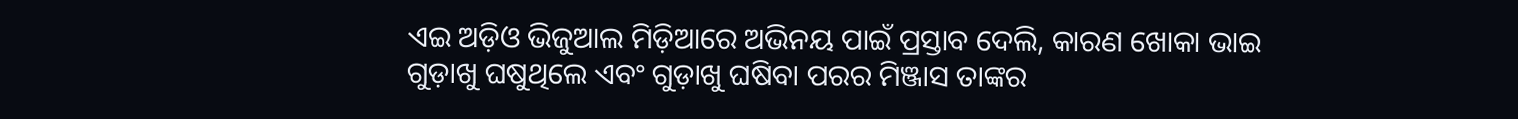ଏଇ ଅଡ଼ିଓ ଭିଜୁଆଲ ମିଡ଼ିଆରେ ଅଭିନୟ ପାଇଁ ପ୍ରସ୍ତାବ ଦେଲି, କାରଣ ଖୋକା ଭାଇ ଗୁଡ଼ାଖୁ ଘଷୁଥିଲେ ଏବଂ ଗୁଡ଼ାଖୁ ଘଷିବା ପରର ମିଞ୍ଜାସ ତାଙ୍କର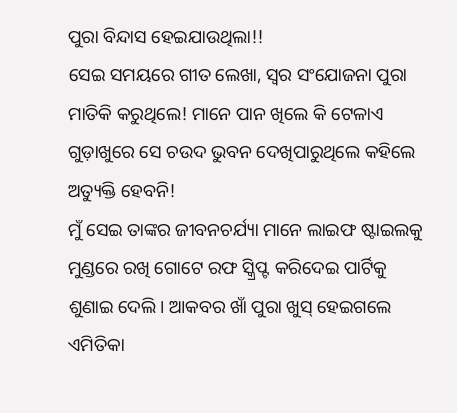ପୁରା ବିନ୍ଦାସ ହେଇଯାଉଥିଲା!!
ସେଇ ସମୟରେ ଗୀତ ଲେଖା, ସ୍ୱର ସଂଯୋଜନା ପୁରା ମାତିକି କରୁଥିଲେ! ମାନେ ପାନ ଖିଲେ କି ଟେଳାଏ ଗୁଡ଼ାଖୁରେ ସେ ଚଉଦ ଭୁବନ ଦେଖିପାରୁଥିଲେ କହିଲେ ଅତ୍ୟୁକ୍ତି ହେବନି!
ମୁଁ ସେଇ ତାଙ୍କର ଜୀବନଚର୍ଯ୍ୟା ମାନେ ଲାଇଫ ଷ୍ଟାଇଲକୁ ମୁଣ୍ଡରେ ରଖି ଗୋଟେ ରଫ ସ୍କ୍ରିପ୍ଟ କରିଦେଇ ପାର୍ଟିକୁ ଶୁଣାଇ ଦେଲି। ଆକବର ଖାଁ ପୁରା ଖୁସ୍ ହେଇଗଲେ ଏମିତିକା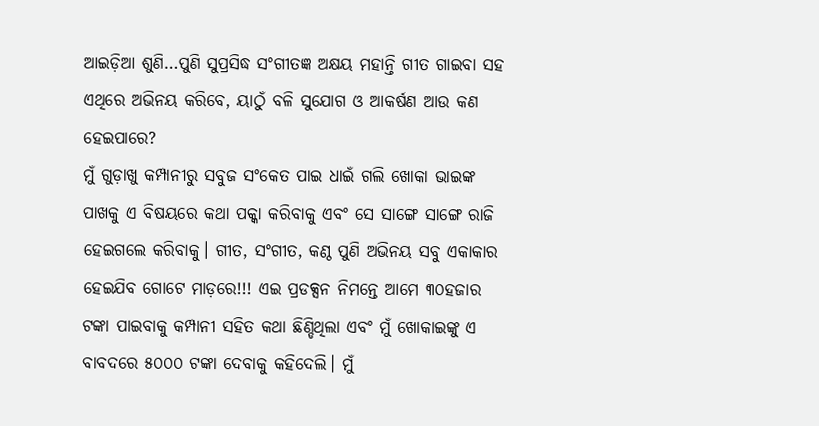ଆଇଡ଼ିଆ ଶୁଣି…ପୁଣି ସୁପ୍ରସିଦ୍ଧ ସଂଗୀତଜ୍ଞ ଅକ୍ଷୟ ମହାନ୍ତି ଗୀତ ଗାଇବା ସହ ଏଥିରେ ଅଭିନୟ କରିବେ, ୟାଠୁଁ ବଳି ସୁଯୋଗ ଓ ଆକର୍ଷଣ ଆଉ କଣ ହେଇପାରେ?
ମୁଁ ଗୁଡ଼ାଖୁ କମ୍ପାନୀରୁ ସବୁଜ ସଂକେତ ପାଇ ଧାଇଁ ଗଲି ଖୋକା ଭାଇଙ୍କ ପାଖକୁ ଏ ବିଷୟରେ କଥା ପକ୍କା କରିବାକୁ ଏବଂ ସେ ସାଙ୍ଗେ ସାଙ୍ଗେ ରାଜି ହେଇଗଲେ କରିବାକୁ। ଗୀତ, ସଂଗୀତ, କଣ୍ଠ ପୁଣି ଅଭିନୟ ସବୁ ଏକାକାର ହେଇଯିବ ଗୋଟେ ମାଡ଼ରେ!!! ଏଇ ପ୍ରଡକ୍ସନ ନିମନ୍ତେ ଆମେ ୩୦ହଜାର ଟଙ୍କା ପାଇବାକୁ କମ୍ପାନୀ ସହିତ କଥା ଛିଣ୍ଡିଥିଲା ଏବଂ ମୁଁ ଖୋକାଇଙ୍କୁ ଏ ବାବଦରେ ୫୦୦୦ ଟଙ୍କା ଦେବାକୁ କହିଦେଲି। ମୁଁ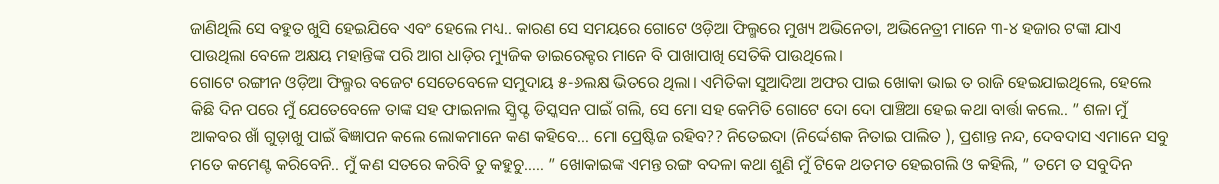ଜାଣିଥିଲି ସେ ବହୁତ ଖୁସି ହେଇଯିବେ ଏବଂ ହେଲେ ମଧ୍ୟ.. କାରଣ ସେ ସମୟରେ ଗୋଟେ ଓଡ଼ିଆ ଫିଲ୍ମରେ ମୁଖ୍ୟ ଅଭିନେତା, ଅଭିନେତ୍ରୀ ମାନେ ୩-୪ ହଜାର ଟଙ୍କା ଯାଏ ପାଉଥିଲା ବେଳେ ଅକ୍ଷୟ ମହାନ୍ତିଙ୍କ ପରି ଆଗ ଧାଡ଼ିର ମ୍ୟୁଜିକ ଡାଇରେକ୍ଟର ମାନେ ବି ପାଖାପାଖି ସେତିକି ପାଉଥିଲେ।
ଗୋଟେ ରଙ୍ଗୀନ ଓଡ଼ିଆ ଫିଲ୍ମର ବଜେଟ ସେତେବେଳେ ସମୁଦାୟ ୫-୬ଲକ୍ଷ ଭିତରେ ଥିଲା। ଏମିତିକା ସୁଆଦିଆ ଅଫର ପାଇ ଖୋକା ଭାଇ ତ ରାଜି ହେଇଯାଇଥିଲେ, ହେଲେ କିଛି ଦିନ ପରେ ମୁଁ ଯେତେବେଳେ ତାଙ୍କ ସହ ଫାଇନାଲ ସ୍କ୍ରିପ୍ଟ ଡିସ୍କସନ ପାଇଁ ଗଲି, ସେ ମୋ ସହ କେମିତି ଗୋଟେ ଦୋ ଦୋ ପାଞ୍ଚିଆ ହେଇ କଥା ବାର୍ତ୍ତା କଲେ.. ” ଶଳା ମୁଁ ଆକବର ଖାଁ ଗୁଡ଼ାଖୁ ପାଇଁ ଵିଜ୍ଞାପନ କଲେ ଲୋକମାନେ କଣ କହିବେ… ମୋ ପ୍ରେଷ୍ଟିଜ ରହିବ?? ନିତେଇଦା (ନିର୍ଦ୍ଦେଶକ ନିତାଇ ପାଲିତ ), ପ୍ରଶାନ୍ତ ନନ୍ଦ, ଦେବଦାସ ଏମାନେ ସବୁ ମତେ କମେଣ୍ଟ କରିବେନି.. ମୁଁ କଣ ସତରେ କରିବି ତୁ କହୁଚୁ….. ” ଖୋକାଇଙ୍କ ଏମନ୍ତ ରଙ୍ଗ ବଦଳା କଥା ଶୁଣି ମୁଁ ଟିକେ ଥତମତ ହେଇଗଲି ଓ କହିଲି, ” ତମେ ତ ସବୁଦିନ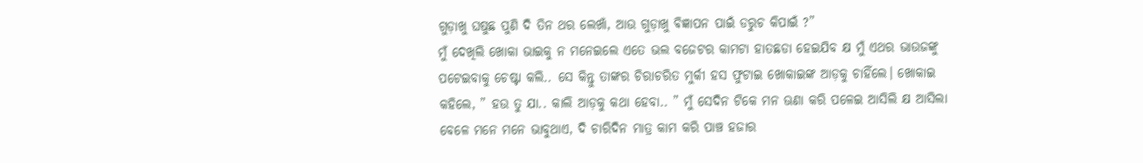ଗୁଡ଼ାଖୁ ଘଷୁଛ ପୁଣି ଦି ତିନ ଥର ଲେଖାଁ, ଆଉ ଗୁଡ଼ାଖୁ ଵିଜ୍ଞାପନ ପାଇଁ ଡରୁଚ କିପାଇଁ ?”
ମୁଁ ଦେଖିଲି ଖୋକା ଭାଇକୁ ନ ମନେଇଲେ ଏତେ ଭଲ ବଜେଟର କାମଟା ହାତଛଡା ହେଇଯିବ କ୍ଷ ମୁଁ ଏଥର ଭାଉଜଙ୍କୁ ପଟେଇବାକୁ ଚେଷ୍ଟା କଲି.. ସେ କିନ୍ତୁ ତାଙ୍କର ଚିରାଚରିତ ମୁର୍କୀ ହସ ଫୁଟାଇ ଖୋକାଇଙ୍କ ଆଡ଼କୁ ଚାହିଁଲେ। ଖୋକାଇ କହିଲେ, ” ହଉ ତୁ ଯା.. କାଲି ଆଡ଼କୁ କଥା ହେବା.. ” ମୁଁ ସେଦିନ ଟିକେ ମନ ଊଣା କରି ପଳେଇ ଆସିଲି କ୍ଷ ଆସିଲା ବେଳେ ମନେ ମନେ ଭାବୁଥାଏ, ଦି ଚାରିଦିନ ମାତ୍ର କାମ କରି ପାଞ୍ଚ ହଜାର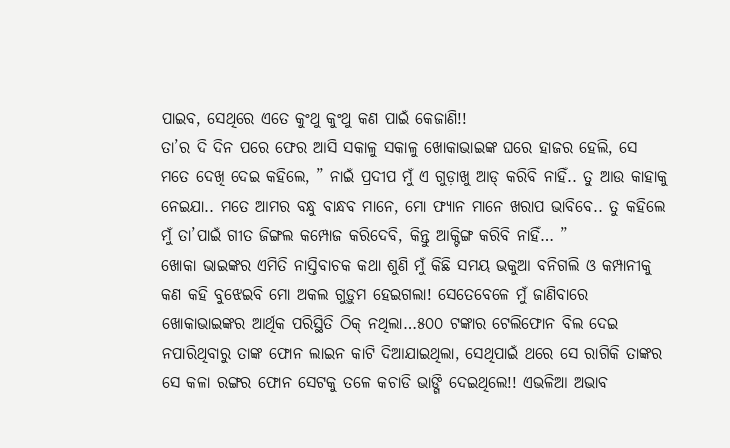ପାଇବ, ସେଥିରେ ଏତେ କୁଂଥୁ କୁଂଥୁ କଣ ପାଇଁ କେଜାଣି!!
ତା’ର ଦି ଦିନ ପରେ ଫେର ଆସି ସକାଳୁ ସକାଳୁ ଖୋକାଭାଇଙ୍କ ଘରେ ହାଜର ହେଲି, ସେ ମତେ ଦେଖି ଦେଇ କହିଲେ, ” ନାଇଁ ପ୍ରଦୀପ ମୁଁ ଏ ଗୁଡ଼ାଖୁ ଆଡ୍ କରିବି ନାହିଁ.. ତୁ ଆଉ କାହାକୁ ନେଇଯା.. ମତେ ଆମର ବନ୍ଧୁ ବାନ୍ଧବ ମାନେ, ମୋ ଫ୍ୟାନ ମାନେ ଖରାପ ଭାବିବେ.. ତୁ କହିଲେ ମୁଁ ତା’ପାଇଁ ଗୀତ ଜିଙ୍ଗଲ କମ୍ପୋଜ କରିଦେବି, କିନ୍ତୁ ଆକ୍ଟିଙ୍ଗ କରିବି ନାହିଁ… ”
ଖୋକା ଭାଇଙ୍କର ଏମିତି ନାସ୍ତିବାଚକ କଥା ଶୁଣି ମୁଁ କିଛି ସମୟ ଭକୁଆ ବନିଗଲି ଓ କମ୍ପାନୀକୁ କଣ କହି ବୁଝେଇବି ମୋ ଅକଲ ଗୁଡ଼ୁମ ହେଇଗଲା! ସେତେବେଳେ ମୁଁ ଜାଣିବାରେ ଖୋକାଭାଇଙ୍କର ଆର୍ଥିକ ପରିସ୍ଥିତି ଠିକ୍ ନଥିଲା…୫୦୦ ଟଙ୍କାର ଟେଲିଫୋନ ବିଲ ଦେଇ ନପାରିଥିବାରୁ ତାଙ୍କ ଫୋନ ଲାଇନ କାଟି ଦିଆଯାଇଥିଲା, ସେଥିପାଇଁ ଥରେ ସେ ରାଗିକି ତାଙ୍କର ସେ କଳା ରଙ୍ଗର ଫୋନ ସେଟକୁ ତଳେ କଚାଡି ଭାଙ୍ଗି ଦେଇଥିଲେ!! ଏଭଳିଆ ଅଭାବ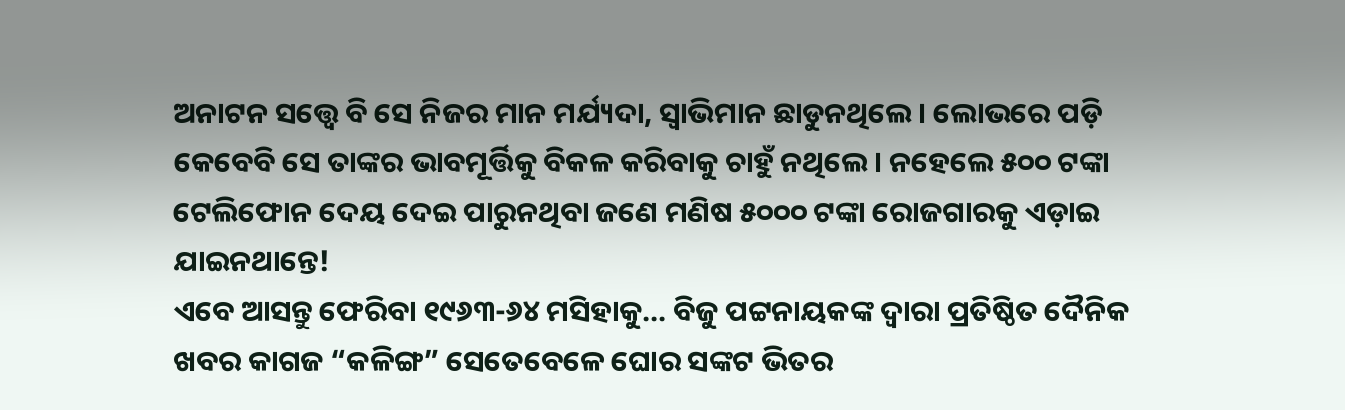ଅନାଟନ ସତ୍ତ୍ୱେ ବି ସେ ନିଜର ମାନ ମର୍ଯ୍ୟଦା, ସ୍ୱାଭିମାନ ଛାଡୁନଥିଲେ। ଲୋଭରେ ପଡ଼ି କେବେବି ସେ ତାଙ୍କର ଭାବମୂର୍ତ୍ତିକୁ ବିକଳ କରିବାକୁ ଚାହୁଁ ନଥିଲେ। ନହେଲେ ୫୦୦ ଟଙ୍କା ଟେଲିଫୋନ ଦେୟ ଦେଇ ପାରୁନଥିବା ଜଣେ ମଣିଷ ୫୦୦୦ ଟଙ୍କା ରୋଜଗାରକୁ ଏଡ଼ାଇ ଯାଇନଥାନ୍ତେ!
ଏବେ ଆସନ୍ତୁ ଫେରିବା ୧୯୬୩-୬୪ ମସିହାକୁ… ବିଜୁ ପଟ୍ଟନାୟକଙ୍କ ଦ୍ୱାରା ପ୍ରତିଷ୍ଠିତ ଦୈନିକ ଖବର କାଗଜ “କଳିଙ୍ଗ” ସେତେବେଳେ ଘୋର ସଙ୍କଟ ଭିତର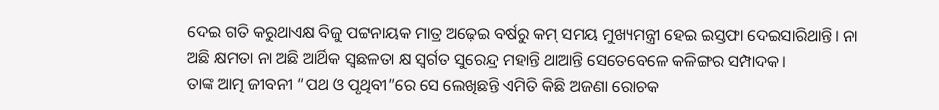ଦେଇ ଗତି କରୁଥାଏକ୍ଷ ବିଜୁ ପଟ୍ଟନାୟକ ମାତ୍ର ଅଢ଼େଇ ବର୍ଷରୁ କମ୍ ସମୟ ମୁଖ୍ୟମନ୍ତ୍ରୀ ହେଇ ଇସ୍ତଫା ଦେଇସାରିଥାନ୍ତି। ନା ଅଛି କ୍ଷମତା ନା ଅଛି ଆର୍ଥିକ ସ୍ଵଛଳତା କ୍ଷ ସ୍ଵର୍ଗତ ସୁରେନ୍ଦ୍ର ମହାନ୍ତି ଥାଆନ୍ତି ସେତେବେଳେ କଳିଙ୍ଗର ସମ୍ପାଦକ।
ତାଙ୍କ ଆତ୍ମ ଜୀବନୀ “ପଥ ଓ ପୃଥିବୀ”ରେ ସେ ଲେଖିଛନ୍ତି ଏମିତି କିଛି ଅଜଣା ରୋଚକ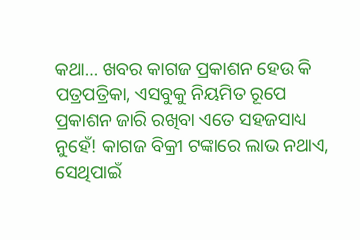କଥା… ଖବର କାଗଜ ପ୍ରକାଶନ ହେଉ କି ପତ୍ରପତ୍ରିକା, ଏସବୁକୁ ନିୟମିତ ରୂପେ ପ୍ରକାଶନ ଜାରି ରଖିବା ଏତେ ସହଜସାଧ୍ୟ ନୁହେଁ! କାଗଜ ବିକ୍ରୀ ଟଙ୍କାରେ ଲାଭ ନଥାଏ, ସେଥିପାଇଁ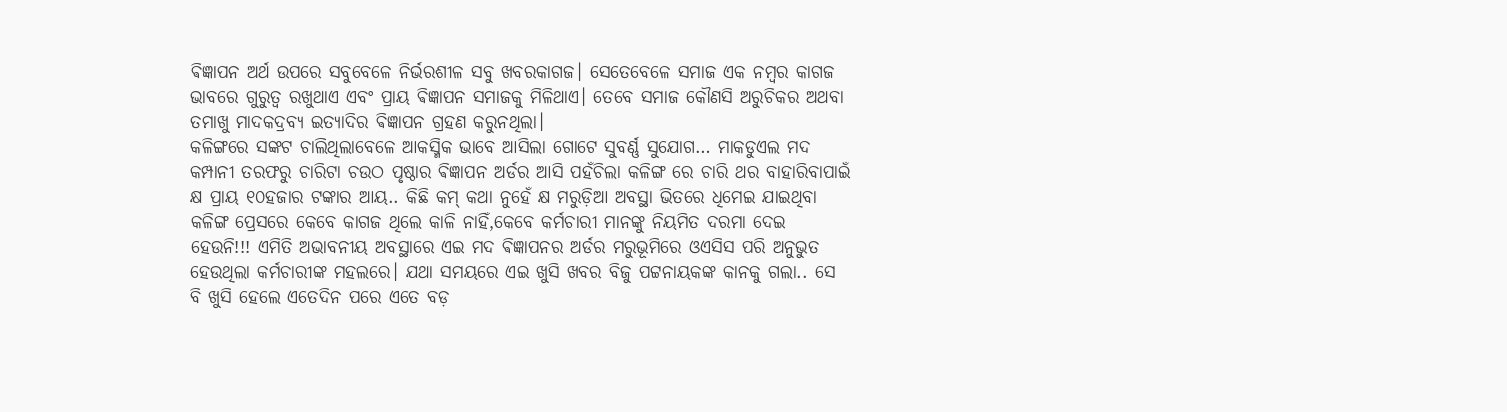ଵିଜ୍ଞାପନ ଅର୍ଥ ଉପରେ ସବୁବେଳେ ନିର୍ଭରଶୀଳ ସବୁ ଖବରକାଗଜ। ସେତେବେଳେ ସମାଜ ଏକ ନମ୍ବର କାଗଜ ଭାବରେ ଗୁରୁତ୍ୱ ରଖୁଥାଏ ଏବଂ ପ୍ରାୟ ଵିଜ୍ଞାପନ ସମାଜକୁ ମିଳିଥାଏ। ତେବେ ସମାଜ କୌଣସି ଅରୁଚିକର ଅଥବା ତମାଖୁ ମାଦକଦ୍ରବ୍ୟ ଇତ୍ୟାଦିର ଵିଜ୍ଞାପନ ଗ୍ରହଣ କରୁନଥିଲା।
କଳିଙ୍ଗରେ ସଙ୍କଟ ଚାଲିଥିଲାବେଳେ ଆକସ୍ମିକ ଭାବେ ଆସିଲା ଗୋଟେ ସୁବର୍ଣ୍ଣ ସୁଯୋଗ… ମାକଡୁଏଲ ମଦ କମ୍ପାନୀ ତରଫରୁ ଚାରିଟା ଚଉଠ ପୃଷ୍ଠାର ଵିଜ୍ଞାପନ ଅର୍ଡର ଆସି ପହଁଚିଲା କଳିଙ୍ଗ ରେ ଚାରି ଥର ବାହାରିବାପାଇଁ କ୍ଷ ପ୍ରାୟ ୧୦ହଜାର ଟଙ୍କାର ଆୟ.. କିଛି କମ୍ କଥା ନୁହେଁ କ୍ଷ ମରୁଡ଼ିଆ ଅବସ୍ଥା ଭିତରେ ଧିମେଇ ଯାଇଥିବା କଳିଙ୍ଗ ପ୍ରେସରେ କେବେ କାଗଜ ଥିଲେ କାଳି ନାହିଁ,କେବେ କର୍ମଚାରୀ ମାନଙ୍କୁ ନିୟମିତ ଦରମା ଦେଇ ହେଉନି!!! ଏମିତି ଅଭାବନୀୟ ଅବସ୍ଥାରେ ଏଇ ମଦ ଵିଜ୍ଞାପନର ଅର୍ଡର ମରୁଭୂମିରେ ଓଏସିସ ପରି ଅନୁଭୁତ ହେଉଥିଲା କର୍ମଚାରୀଙ୍କ ମହଲରେ। ଯଥା ସମୟରେ ଏଇ ଖୁସି ଖବର ବିଜୁ ପଟ୍ଟନାୟକଙ୍କ କାନକୁ ଗଲା.. ସେ ବି ଖୁସି ହେଲେ ଏତେଦିନ ପରେ ଏତେ ବଡ଼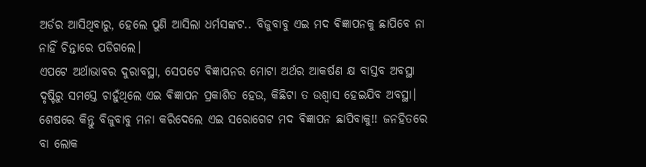ଅର୍ଡର ଆସିଥିବାରୁ, ହେଲେ ପୁଣି ଆସିଲା ଧର୍ମସଙ୍କଟ.. ବିଜୁବାବୁ ଏଇ ମଦ ଵିଜ୍ଞାପନକୁ ଛାପିବେ ନା ନାହିଁ ଚିନ୍ତାରେ ପଡିଗଲେ।
ଏପଟେ ଅର୍ଥାଭାବର ଦୁରାବସ୍ଥା, ସେପଟେ ଵିଜ୍ଞାପନର ମୋଟା ଅର୍ଥର ଆକର୍ଷଣ କ୍ଷ ବାସ୍ତବ ଅବସ୍ଥା ଦୃଷ୍ଟିରୁ ସମସ୍ତେ ଚାହୁଁଥିଲେ ଏଇ ଵିଜ୍ଞାପନ ପ୍ରକାଶିତ ହେଉ, କିଛିଟା ତ ଉଶ୍ୱାସ ହେଇଯିବ ଅବସ୍ଥା। ଶେଷରେ କିନ୍ତୁ ବିଜୁବାବୁ ମନା କରିଦେଲେ ଏଇ ସରୋଗେଟ ମଦ ଵିଜ୍ଞାପନ ଛାପିବାକୁ!! ଜନହିତରେ ବା ଲୋକ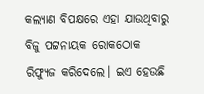କଲ୍ୟାଣ ବିପକ୍ଷରେ ଏହା ଯାଉଥିବାରୁ ବିଜୁ ପଟ୍ଟନାୟକ ରୋକଠୋକ ରିଫ୍ୟୁଜ କରିଦେଲେ। ଇଏ ହେଉଛି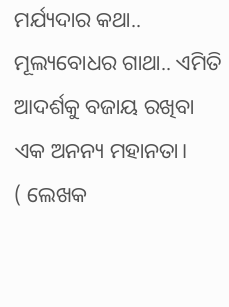ମର୍ଯ୍ୟଦାର କଥା.. ମୂଲ୍ୟବୋଧର ଗାଥା.. ଏମିତି ଆଦର୍ଶକୁ ବଜାୟ ରଖିବା ଏକ ଅନନ୍ୟ ମହାନତା।
( ଲେଖକ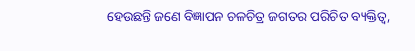ହେଉଛନ୍ତି ଜଣେ ବିଜ୍ଞାପନ ଚଳଚିତ୍ର ଜଗତର ପରିଚିତ ବ୍ୟକ୍ତିତ୍ବ,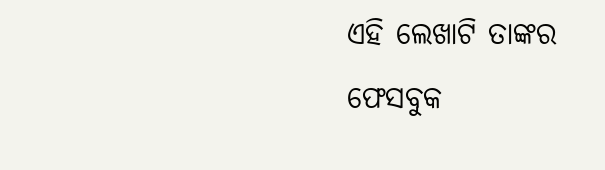ଏହି ଲେଖାଟି ତାଙ୍କର ଫେସବୁକ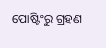ପୋଷ୍ଟିଂରୁ ଗ୍ରହଣ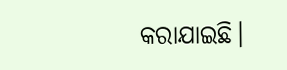କରାଯାଇଛି।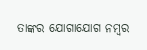ତାଙ୍କର ଯୋଗାଯୋଗ ନମ୍ବର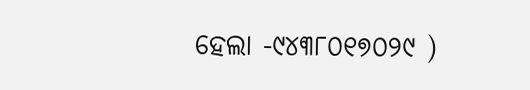ହେଲା -୯୪୩୮୦୧୭୦୨୯ )